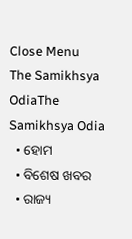Close Menu
The Samikhsya OdiaThe Samikhsya Odia
  • ହୋମ
  • ବିଶେଷ ଖବର
  • ରାଜ୍ୟ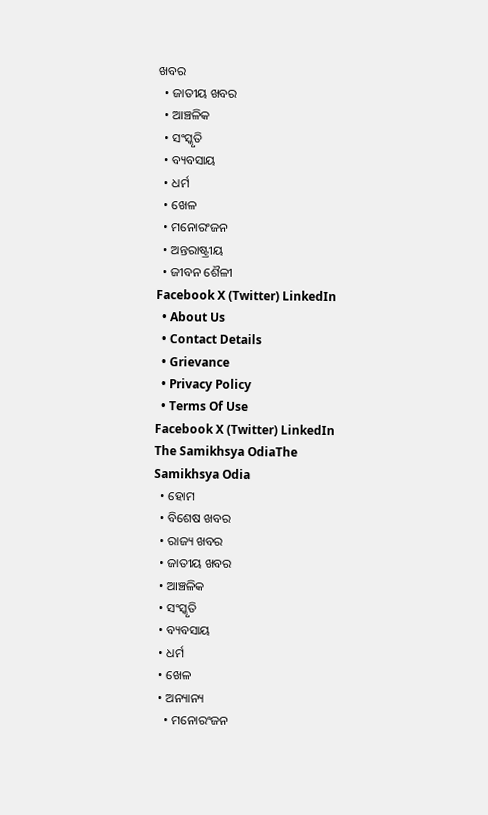ଖବର
  • ଜାତୀୟ ଖବର
  • ଆଞ୍ଚଳିକ
  • ସଂସ୍କୃତି
  • ବ୍ୟବସାୟ
  • ଧର୍ମ
  • ଖେଳ
  • ମନୋରଂଜନ
  • ଅନ୍ତରାଷ୍ଟ୍ରୀୟ
  • ଜୀବନ ଶୈଳୀ
Facebook X (Twitter) LinkedIn
  • About Us
  • Contact Details
  • Grievance
  • Privacy Policy
  • Terms Of Use
Facebook X (Twitter) LinkedIn
The Samikhsya OdiaThe Samikhsya Odia
  • ହୋମ
  • ବିଶେଷ ଖବର
  • ରାଜ୍ୟ ଖବର
  • ଜାତୀୟ ଖବର
  • ଆଞ୍ଚଳିକ
  • ସଂସ୍କୃତି
  • ବ୍ୟବସାୟ
  • ଧର୍ମ
  • ଖେଳ
  • ଅନ୍ୟାନ୍ୟ
    • ମନୋରଂଜନ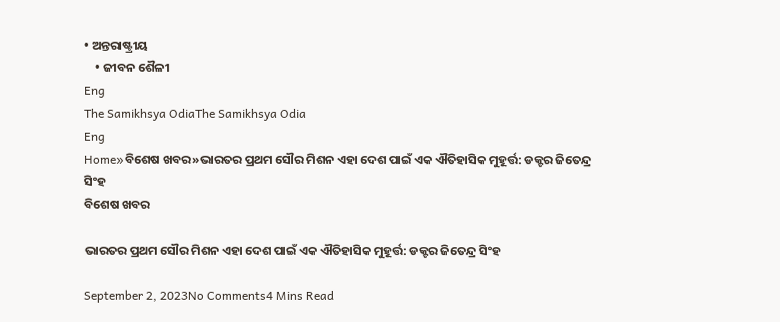• ଅନ୍ତରାଷ୍ଟ୍ରୀୟ
    • ଜୀବନ ଶୈଳୀ
Eng
The Samikhsya OdiaThe Samikhsya Odia
Eng
Home»ବିଶେଷ ଖବର»ଭାରତର ପ୍ରଥମ ସୌର ମିଶନ ଏହା ଦେଶ ପାଇଁ ଏକ ଐତିହାସିକ ମୁହୂର୍ତ୍ତ: ଡକ୍ଟର ଜିତେନ୍ଦ୍ର ସିଂହ
ବିଶେଷ ଖବର

ଭାରତର ପ୍ରଥମ ସୌର ମିଶନ ଏହା ଦେଶ ପାଇଁ ଏକ ଐତିହାସିକ ମୁହୂର୍ତ୍ତ: ଡକ୍ଟର ଜିତେନ୍ଦ୍ର ସିଂହ

September 2, 2023No Comments4 Mins Read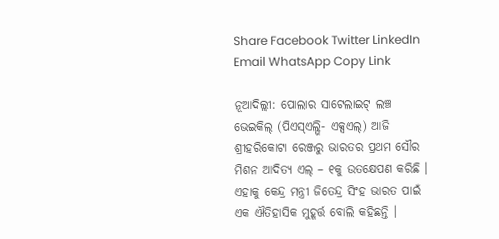Share Facebook Twitter LinkedIn Email WhatsApp Copy Link

ନୂଆଦିଲ୍ଲୀ: ପୋଲାର ସାଟେଲାଇଟ୍ ଲଞ୍ଚ ଭେଇକିଲ୍ (ପିଏସ୍ଏଲ୍ଭି- ଏକ୍ସଏଲ୍) ଆଜି ଶ୍ରୀହରିକୋଟା ରେଞ୍ଜରୁ ଭାରତର ପ୍ରଥମ ସୌର ମିଶନ ଆଦିତ୍ୟ ଏଲ୍ – ୧କୁ ଉତକ୍ଷେପଣ କରିଛି । ଏହାକୁ କେନ୍ଦ୍ର ମନ୍ତ୍ରୀ ଜିତେନ୍ଦ୍ର ସିଂହ ଭାରତ ପାଇଁ ଏକ ଐତିହାସିକ ମୁହୂର୍ତ୍ତ ବୋଲି କହିଛନ୍ତି ।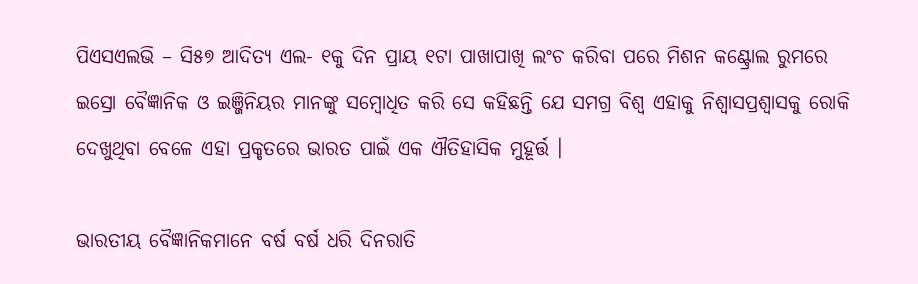ପିଏସଏଲଭି – ସି୫୭ ଆଦିତ୍ୟ ଏଲ- ୧କୁ ଦିନ ପ୍ରାୟ ୧ଟା ପାଖାପାଖି ଲଂଚ କରିବା ପରେ ମିଶନ କଣ୍ଟ୍ରୋଲ ରୁମରେ ଇସ୍ରୋ ବୈଜ୍ଞାନିକ ଓ ଇଞ୍ଜିନିୟର ମାନଙ୍କୁ ସମ୍ବୋଧିତ କରି ସେ କହିଛନ୍ତି ଯେ ସମଗ୍ର ବିଶ୍ୱ ଏହାକୁ ନିଶ୍ୱାସପ୍ରଶ୍ୱାସକୁ ରୋକି ଦେଖୁଥିବା ବେଳେ ଏହା ପ୍ରକୃତରେ ଭାରତ ପାଇଁ ଏକ ଐତିହାସିକ ମୁହୂର୍ତ୍ତ ।

ଭାରତୀୟ ବୈଜ୍ଞାନିକମାନେ ବର୍ଷ ବର୍ଷ ଧରି ଦିନରାତି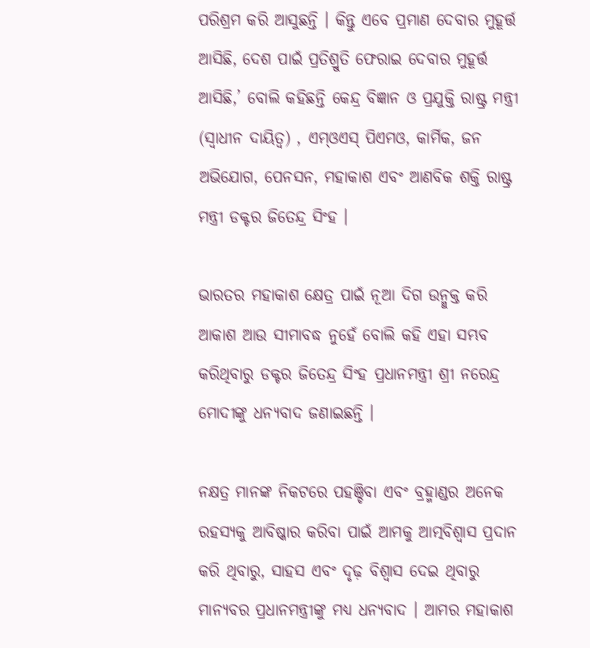ପରିଶ୍ରମ କରି ଆସୁଛନ୍ତି । କିନ୍ତୁ ଏବେ ପ୍ରମାଣ ଦେବାର ମୁହୂର୍ତ୍ତ ଆସିଛି, ଦେଶ ପାଇଁ ପ୍ରତିଶ୍ରୁତି ଫେରାଇ ଦେବାର ମୁହୂର୍ତ୍ତ ଆସିଛି,’ ବୋଲି କହିଛନ୍ତି କେନ୍ଦ୍ର ବିଜ୍ଞାନ ଓ ପ୍ରଯୁକ୍ତି ରାଷ୍ଟ୍ର ମନ୍ତ୍ରୀ (ସ୍ୱାଧୀନ ଦାୟିତ୍ୱ) , ଏମ୍ଓଏସ୍ ପିଏମଓ, କାର୍ମିକ, ଜନ ଅଭିଯୋଗ, ପେନସନ, ମହାକାଶ ଏବଂ ଆଣବିକ ଶକ୍ତି ରାଷ୍ଟ୍ର ମନ୍ତ୍ରୀ ଡକ୍ଟର ଜିତେନ୍ଦ୍ର ସିଂହ ।

ଭାରତର ମହାକାଶ କ୍ଷେତ୍ର ପାଇଁ ନୂଆ ଦିଗ ଉନ୍ମୁକ୍ତ କରି ଆକାଶ ଆଉ ସୀମାବଦ୍ଧ ନୁହେଁ ବୋଲି କହି ଏହା ସମ୍ଭବ କରିଥିବାରୁ ଡକ୍ଟର ଜିତେନ୍ଦ୍ର ସିଂହ ପ୍ରଧାନମନ୍ତ୍ରୀ ଶ୍ରୀ ନରେନ୍ଦ୍ର ମୋଦୀଙ୍କୁ ଧନ୍ୟବାଦ ଜଣାଇଛନ୍ତି ।

ନକ୍ଷତ୍ର ମାନଙ୍କ ନିକଟରେ ପହଞ୍ଚିବା ଏବଂ ବ୍ରହ୍ମାଣ୍ଡର ଅନେକ ରହସ୍ୟକୁ ଆବିଷ୍କାର କରିବା ପାଇଁ ଆମକୁ ଆତ୍ମବିଶ୍ୱାସ ପ୍ରଦାନ କରି ଥିବାରୁ, ସାହସ ଏବଂ ଦୃଢ଼ ବିଶ୍ୱାସ ଦେଇ ଥିବାରୁ ମାନ୍ୟବର ପ୍ରଧାନମନ୍ତ୍ରୀଙ୍କୁ ମଧ୍ୟ ଧନ୍ୟବାଦ । ଆମର ମହାକାଶ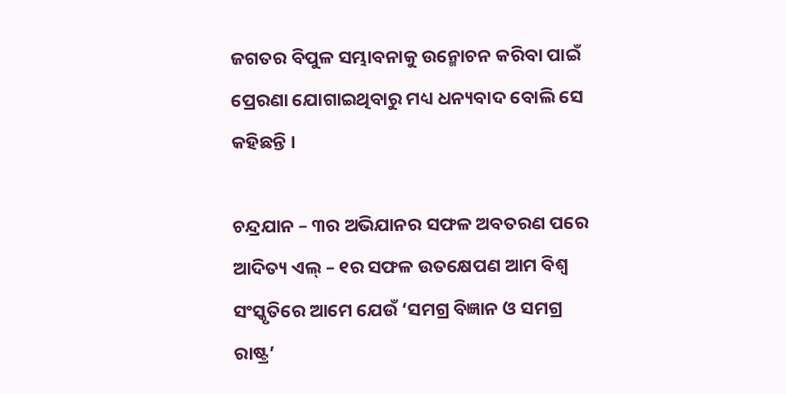ଜଗତର ବିପୁଳ ସମ୍ଭାବନାକୁ ଉନ୍ମୋଚନ କରିବା ପାଇଁ ପ୍ରେରଣା ଯୋଗାଇଥିବାରୁ ମଧ୍ୟ ଧନ୍ୟବାଦ ବୋଲି ସେ କହିଛନ୍ତି ।

ଚନ୍ଦ୍ରଯାନ – ୩ର ଅଭିଯାନର ସଫଳ ଅବତରଣ ପରେ ଆଦିତ୍ୟ ଏଲ୍ – ୧ର ସଫଳ ଉତକ୍ଷେପଣ ଆମ ବିଶ୍ୱ ସଂସ୍କୃତିରେ ଆମେ ଯେଉଁ ‘ସମଗ୍ର ବିଜ୍ଞାନ ଓ ସମଗ୍ର ରାଷ୍ଟ୍ର’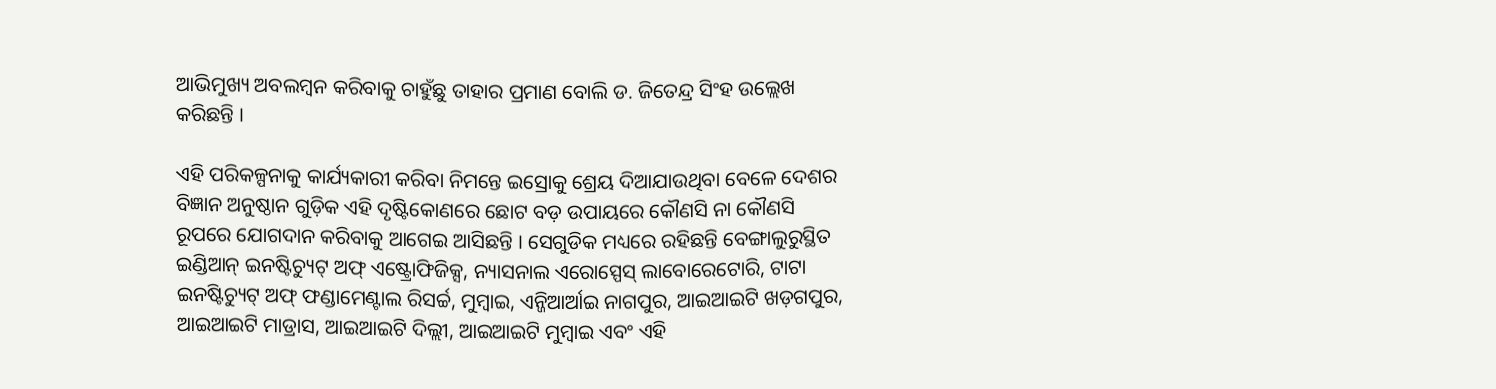ଆଭିମୁଖ୍ୟ ଅବଲମ୍ବନ କରିବାକୁ ଚାହୁଁଛୁ ତାହାର ପ୍ରମାଣ ବୋଲି ଡ. ଜିତେନ୍ଦ୍ର ସିଂହ ଉଲ୍ଲେଖ କରିଛନ୍ତି ।

ଏହି ପରିକଳ୍ପନାକୁ କାର୍ଯ୍ୟକାରୀ କରିବା ନିମନ୍ତେ ଇସ୍ରୋକୁ ଶ୍ରେୟ ଦିଆଯାଉଥିବା ବେଳେ ଦେଶର ବିଜ୍ଞାନ ଅନୁଷ୍ଠାନ ଗୁଡ଼ିକ ଏହି ଦୃଷ୍ଟିକୋଣରେ ଛୋଟ ବଡ଼ ଉପାୟରେ କୌଣସି ନା କୌଣସି ରୂପରେ ଯୋଗଦାନ କରିବାକୁ ଆଗେଇ ଆସିଛନ୍ତି । ସେଗୁଡିକ ମଧ୍ୟରେ ରହିଛନ୍ତି ବେଙ୍ଗାଲୁରୁସ୍ଥିତ ଇଣ୍ଡିଆନ୍ ଇନଷ୍ଟିଚ୍ୟୁଟ୍ ଅଫ୍ ଏଷ୍ଟ୍ରୋଫିଜିକ୍ସ, ନ୍ୟାସନାଲ ଏରୋସ୍ପେସ୍ ଲାବୋରେଟୋରି, ଟାଟା ଇନଷ୍ଟିଚ୍ୟୁଟ୍ ଅଫ୍ ଫଣ୍ଡାମେଣ୍ଟାଲ ରିସର୍ଚ୍ଚ, ମୁମ୍ବାଇ, ଏନ୍ଜିଆର୍ଆଇ ନାଗପୁର, ଆଇଆଇଟି ଖଡ଼ଗପୁର, ଆଇଆଇଟି ମାଡ୍ରାସ, ଆଇଆଇଟି ଦିଲ୍ଲୀ, ଆଇଆଇଟି ମୁମ୍ବାଇ ଏବଂ ଏହି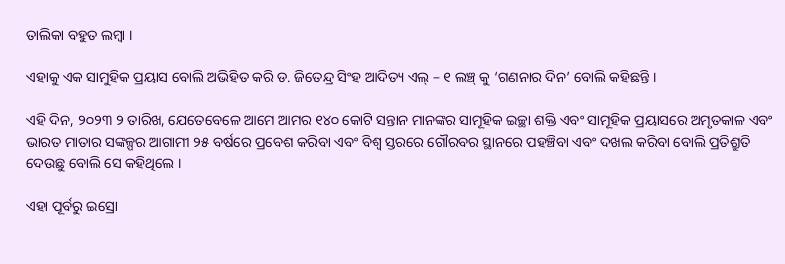ତାଲିକା ବହୁତ ଲମ୍ବା ।

ଏହାକୁ ଏକ ସାମୁହିକ ପ୍ରୟାସ ବୋଲି ଅଭିହିତ କରି ଡ. ଜିତେନ୍ଦ୍ର ସିଂହ ଆଦିତ୍ୟ ଏଲ୍ – ୧ ଲଞ୍ଚ୍ କୁ ‘ଗଣନାର ଦିନ’ ବୋଲି କହିଛନ୍ତି ।

ଏହି ଦିନ, ୨୦୨୩ ୨ ତାରିଖ, ଯେତେବେଳେ ଆମେ ଆମର ୧୪୦ କୋଟି ସନ୍ତାନ ମାନଙ୍କର ସାମୂହିକ ଇଚ୍ଛା ଶକ୍ତି ଏବଂ ସାମୂହିକ ପ୍ରୟାସରେ ଅମୃତକାଳ ଏବଂ ଭାରତ ମାତାର ସଙ୍କଳ୍ପର ଆଗାମୀ ୨୫ ବର୍ଷରେ ପ୍ରବେଶ କରିବା ଏବଂ ବିଶ୍ୱ ସ୍ତରରେ ଗୌରବର ସ୍ଥାନରେ ପହଞ୍ଚିବା ଏବଂ ଦଖଲ କରିବା ବୋଲି ପ୍ରତିଶ୍ରୁତି ଦେଉଛୁ ବୋଲି ସେ କହିଥିଲେ ।

ଏହା ପୂର୍ବରୁ ଇସ୍ରୋ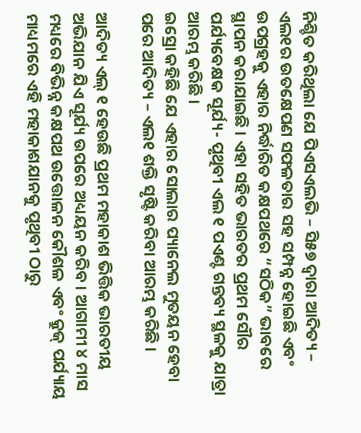ନିଶ୍ଚିତ କରିଥିଲା ଯେ ପିଏସଏଲଭି – ସି୫୭ ଦ୍ୱାରା ଆଦିତ୍ୟ – ଏଲ୧ର ଉତକ୍ଷେପଣ ସଫଳତାର ସହ ସମ୍ପନ୍ନ ହୋଇଛି ଏବଂ ଉପଗ୍ରହକୁ ଏହାର ନିର୍ଦ୍ଧାରିତ କକ୍ଷପଥରେ “ସଠିକ” ଭାବରେ ସ୍ଥାପନ କରାଯାଇଛି । ଏହା ସହିତ ଭାରତର ପ୍ରଥମ ସୌର ପର୍ଯ୍ୟବେକ୍ଷକ ସୂର୍ଯ୍ୟ- ପୃଥିବୀ ଏଲ ୧ ପଏଣ୍ଟ ଗନ୍ତବ୍ୟ ସ୍ଥଳକୁ ଯାତ୍ରା ଆରମ୍ଭ କରିଛି ।
ଇସ୍ରୋ କହିଛି ଯେ ଏହାର ସୋଲାର ପ୍ୟାନେଲ ମୁତୟନ ହେବା ପରେ ଆଦିତ୍ୟ – ଏଲ୧ ଶକ୍ତି ସୃଷ୍ଟି କରିବା ଆରମ୍ଭ କରିଛି ।

ଆଦିତ୍ୟ ଏଲ୍ ୧ ହେଉଛି ପ୍ରଥମ ମହାକାଶ ଭିତ୍ତିକ ଭାରତୀୟ ଅଭିଯାନ ଯିଏ ସୂର୍ଯ୍ୟ ଉପରେ ଅଧ୍ୟୟନ କରିବ । ଆଗାମୀ ୪ ମାସ ମଧ୍ୟରେ ବିଭିନ୍ନ କକ୍ଷପଥ ଉତ୍ତୋଳନ କୌଶଳ ଏବଂ କ୍ରୁଜ୍ ପର୍ଯ୍ୟାୟ ମାଧ୍ୟମରେ ଏହି ମହାକାଶଯାନକୁ ପୃଥିବୀ ଠାରୁ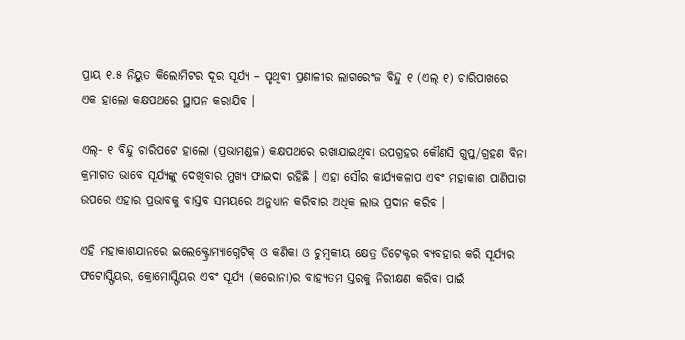ପ୍ରାୟ ୧.୫ ନିୟୁତ କିଲୋମିଟର ଦୂର ସୂର୍ଯ୍ୟ – ପୃଥିବୀ ପ୍ରଣାଳୀର ଲାଗରେଂଜ ବିନ୍ଦୁ ୧ (ଏଲ୍ ୧) ଚାରିପାଖରେ ଏକ ହାଲୋ କକ୍ଷପଥରେ ସ୍ଥାପନ କରାଯିବ ।

ଏଲ୍- ୧ ବିନ୍ଦୁ ଚାରିପଟେ ହାଲୋ (ପ୍ରଭାମଣ୍ଡଳ) କକ୍ଷପଥରେ ରଖାଯାଇଥିବା ଉପଗ୍ରହର କୌଣସି ଗୁପ୍ତ/ଗ୍ରହଣ ବିନା କ୍ରମାଗତ ଭାବେ ସୂର୍ଯ୍ୟଙ୍କୁ ଦେଖିବାର ମୁଖ୍ୟ ଫାଇଦା ରହିଛି । ଏହା ସୌର କାର୍ଯ୍ୟକଳାପ ଏବଂ ମହାକାଶ ପାଣିପାଗ ଉପରେ ଏହାର ପ୍ରଭାବକୁ ବାସ୍ତବ ସମୟରେ ଅନୁଧ୍ୟାନ କରିବାର ଅଧିକ ଲାଭ ପ୍ରଦାନ କରିବ ।

ଏହି ମହାକାଶଯାନରେ ଇଲେକ୍ଟ୍ରୋମ୍ୟାଗ୍ନେଟିକ୍ ଓ କଣିକା ଓ ଚୁମ୍ବକୀୟ କ୍ଷେତ୍ର ଡିଟେକ୍ଟର ବ୍ୟବହାର କରି ସୂର୍ଯ୍ୟର ଫଟୋସ୍ଫିୟର, କ୍ରୋମୋସ୍ଫିୟର ଏବଂ ସୂର୍ଯ୍ୟ (କରୋନା)ର ବାହ୍ୟତମ ସ୍ତରକୁ ନିରୀକ୍ଷଣ କରିବା ପାଇଁ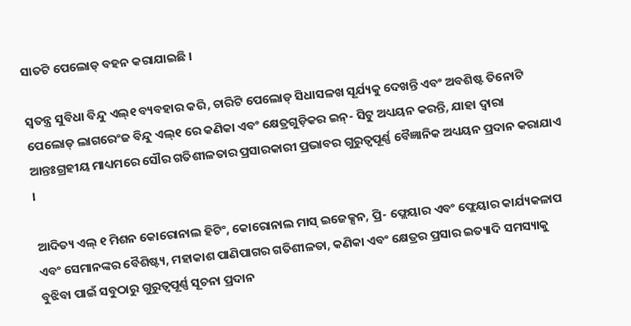ସାତଟି ପେଲୋଡ୍ ବହନ କରାଯାଇଛି ।

ସ୍ୱତନ୍ତ୍ର ସୁବିଧା ବିନ୍ଦୁ ଏଲ୍୧ ବ୍ୟବହାର କରି, ଚାରିଟି ପେଲୋଡ୍ ସିଧାସଳଖ ସୂର୍ଯ୍ୟକୁ ଦେଖନ୍ତି ଏବଂ ଅବଶିଷ୍ଟ ତିନୋଟି ପେଲୋଡ୍ ଲାଗରେଂଜ ବିନ୍ଦୁ ଏଲ୍୧ ରେ କଣିକା ଏବଂ କ୍ଷେତ୍ରଗୁଡ଼ିକର ଇନ୍- ସିଟୁ ଅଧ୍ୟୟନ କରନ୍ତି, ଯାହା ଦ୍ୱାରା ଆନ୍ତଃଗ୍ରହୀୟ ମାଧ୍ୟମରେ ସୌର ଗତିଶୀଳତାର ପ୍ରସାରକାରୀ ପ୍ରଭାବର ଗୁରୁତ୍ୱପୂର୍ଣ୍ଣ ବୈଜ୍ଞାନିକ ଅଧ୍ୟୟନ ପ୍ରଦାନ କରାଯାଏ ।

ଆଦିତ୍ୟ ଏଲ୍ ୧ ମିଶନ କୋରୋନାଲ ହିଟିଂ, କୋରୋନାଲ ମାସ୍ ଇଜେକ୍ସନ, ପ୍ରି- ଫ୍ଲେୟାର ଏବଂ ଫ୍ଲେୟାର କାର୍ଯ୍ୟକଳାପ ଏବଂ ସେମାନଙ୍କର ବୈଶିଷ୍ଟ୍ୟ, ମହାକାଶ ପାଣିପାଗର ଗତିଶୀଳତା, କଣିକା ଏବଂ କ୍ଷେତ୍ରର ପ୍ରସାର ଇତ୍ୟାଦି ସମସ୍ୟାକୁ ବୁଝିବା ପାଇଁ ସବୁଠାରୁ ଗୁରୁତ୍ୱପୂର୍ଣ୍ଣ ସୂଚନା ପ୍ରଦାନ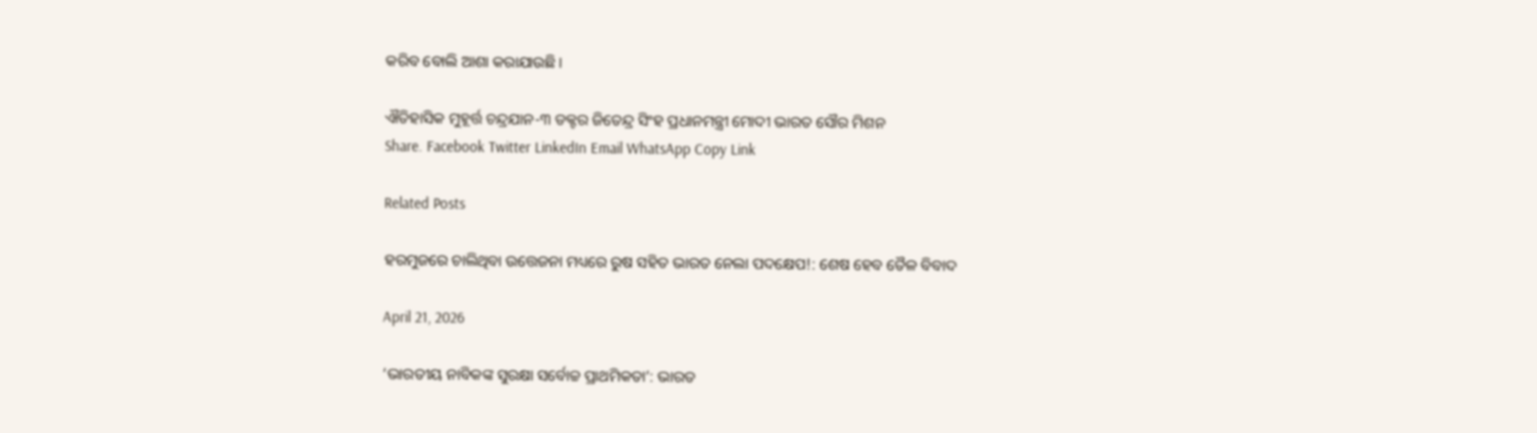କରିବ ବୋଲି ଆଶା କରାଯାଉଛି।

ଐତିହାସିକ ମୁହୂର୍ତ୍ତ ଚନ୍ଦ୍ରଯାନ-୩ ଡକ୍ଟର ଜିତେନ୍ଦ୍ର ସିଂହ ପ୍ରଧାନମନ୍ତ୍ରୀ ମୋଦୀ ଭାରତ ସୌର ମିଶନ
Share. Facebook Twitter LinkedIn Email WhatsApp Copy Link

Related Posts

ହରମୁଜରେ ଚାଲିଥିବା ଉତ୍ତେଜନା ମଧ୍ୟରେ ରୁଷ ସହିତ ଭାରତ ନେଲା ପଦକ୍ଷେପ!: ଶେଷ ହେବ ତୈଳ ବିବାଦ

April 21, 2026

‘ଭାରତୀୟ ନାବିକଙ୍କ ସୁରକ୍ଷା ସର୍ବୋଚ୍ଚ ପ୍ରାଥମିକତା’: ଭାରତ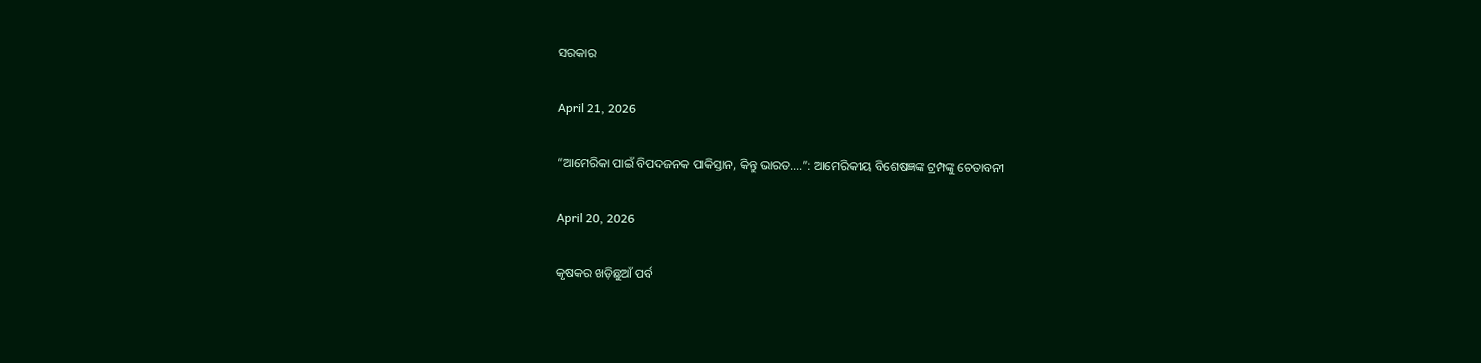ସରକାର

April 21, 2026

“ଆମେରିକା ପାଇଁ ବିପଦଜନକ ପାକିସ୍ତାନ, କିନ୍ତୁ ଭାରତ….”: ଆମେରିକୀୟ ବିଶେଷଜ୍ଞଙ୍କ ଟ୍ରମ୍ପଙ୍କୁ ଚେତାବନୀ

April 20, 2026

କୃଷକର ଖଡ଼ିଛୁଆଁ ପର୍ବ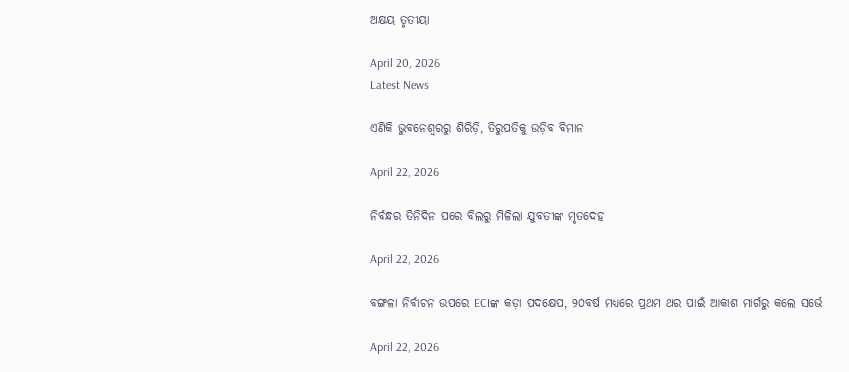ଅକ୍ଷୟ ତୃତୀୟା

April 20, 2026
Latest News

ଏଣିକି ଭୁବନେଶ୍ଵରରୁ ଶିରିଡ଼ି, ତିରୁପତିକୁ ଉଡ଼ିବ ବିମାନ

April 22, 2026

ନିର୍ବନ୍ଧର ତିନିଦିନ ପରେ ବିଲରୁ ମିଳିଲା ଯୁବତୀଙ୍କ ମୃତଦେହ

April 22, 2026

ବଙ୍ଗଳା ନିର୍ବାଚନ ଉପରେ ECIଙ୍କ କଡ଼ା ପଦକ୍ଷେପ, ୨୦ବର୍ଷ ମଧ୍ୟରେ ପ୍ରଥମ ଥର ପାଇଁ ଆକାଶ ମାର୍ଗରୁ କଲେ ସର୍ଭେ

April 22, 2026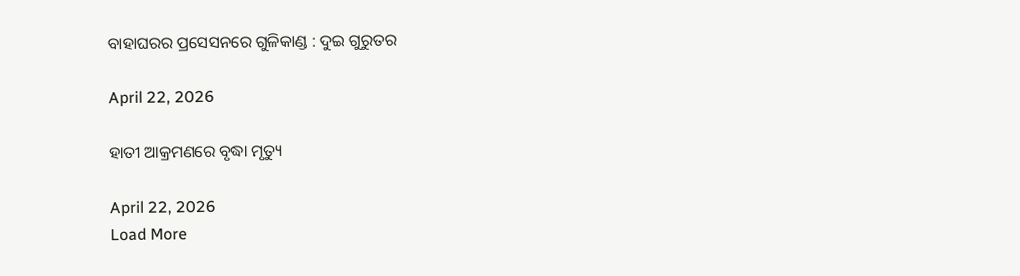ବାହାଘରର ପ୍ରସେସନରେ ଗୁଳିକାଣ୍ଡ : ଦୁଇ ଗୁରୁତର

April 22, 2026

ହାତୀ ଆକ୍ରମଣରେ ବୃଦ୍ଧା ମୃତ୍ୟୁ

April 22, 2026
Load More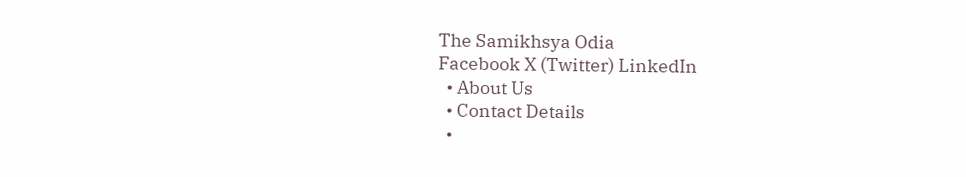The Samikhsya Odia
Facebook X (Twitter) LinkedIn
  • About Us
  • Contact Details
  •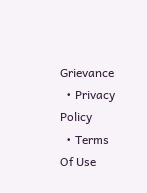Grievance
  • Privacy Policy
  • Terms Of Use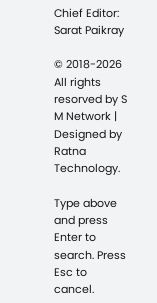Chief Editor: Sarat Paikray

© 2018-2026 All rights resorved by S M Network | Designed by Ratna Technology.

Type above and press Enter to search. Press Esc to cancel.